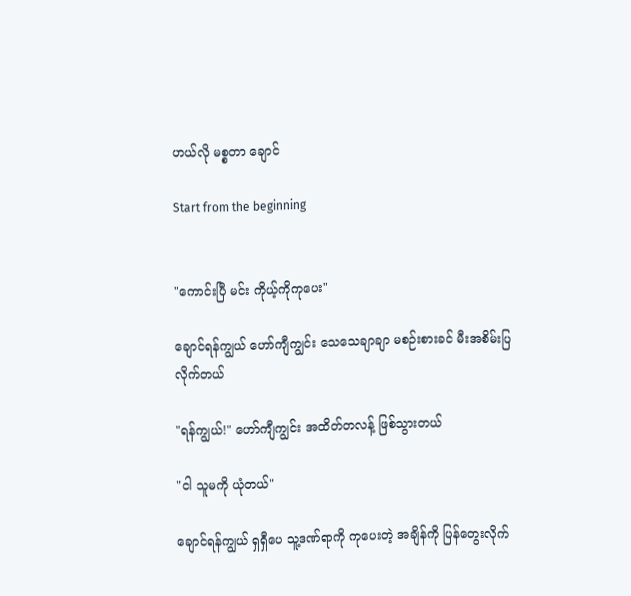ဟယ်လို မစ္စတာ ချောင်

Start from the beginning


"ကောင်းပြီ မင်း ကိုယ့်ကိုကုပေး"

ချောင်ရန်ကျွယ် ဟော်ကျီကျွင်း သေသေချာချာ မစဉ်းစားခင် မီးအစိမ်းပြလိုက်တယ်

"ရန်ကျွယ်!" ဟော်ကျီကျွင်း အထိတ်တလန့် ဖြစ်သွားတယ်

"ငါ သူမကို ယုံတယ်"

ချောင်ရန်ကျွယ် ရှရှီပေ သူ့ဒဏ်ရာကို ကုပေးတဲ့ အချိန်ကို ပြန်တွေးလိုက်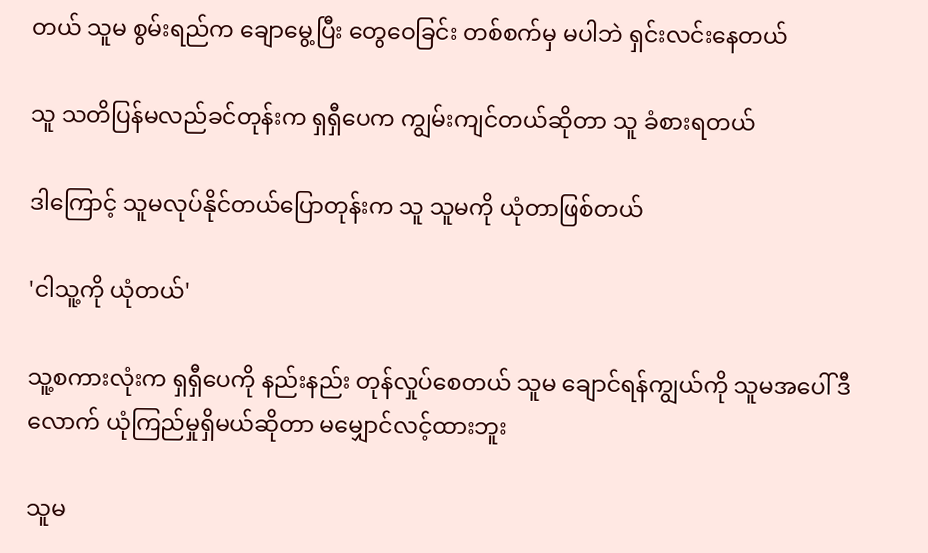တယ် သူမ စွမ်းရည်က ချောမွေ့ပြီး တွေဝေခြင်း တစ်စက်မှ မပါဘဲ ရှင်းလင်းနေတယ်

သူ သတိပြန်မလည်ခင်တုန်းက ရှရှီပေက ကျွမ်းကျင်တယ်ဆိုတာ သူ ခံစားရတယ်

ဒါကြောင့် သူမလုပ်နိုင်တယ်ပြောတုန်းက သူ သူမကို ယုံတာဖြစ်တယ်

'ငါသူ့ကို ယုံတယ်'

သူ့စကားလုံးက ရှရှီပေကို နည်းနည်း တုန်လှုပ်စေတယ် သူမ ချောင်ရန်ကျွယ်ကို သူမအပေါ် ဒီလောက် ယုံကြည်မှုရှိမယ်ဆိုတာ မမျှောင်လင့်ထားဘူး

သူမ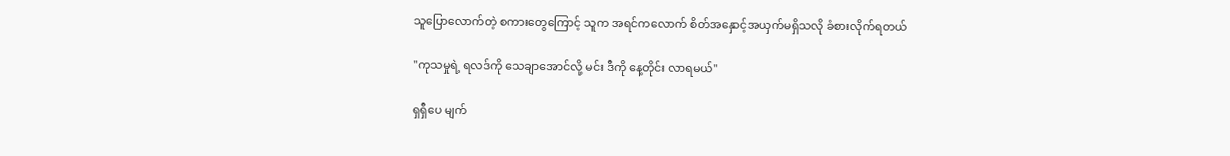သူပြောလောက်တဲ့ စကားတွေကြောင့် သူက အရင်ကလောက် စိတ်အနှောင့်အယှက်မရှိသလို ခံစားလိုက်ရတယ်

"ကုသမှုရဲ့ ရလဒ်ကို သေချာအောင်လို့ မင်း ဒီကို နေ့တိုင်း လာရမယ်"

ရှရှီပေ မျက်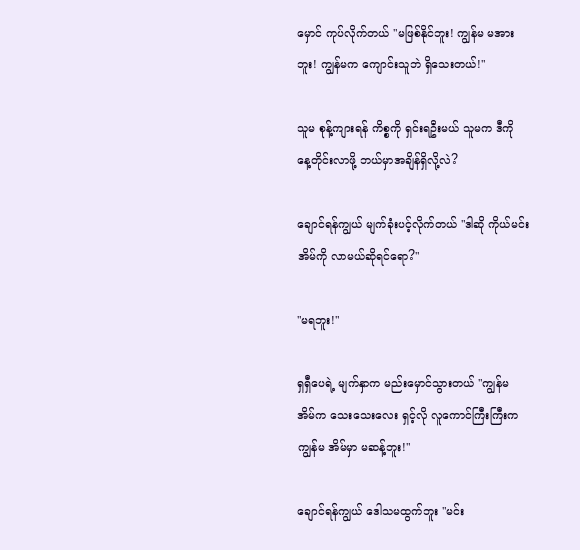မှောင် ကုပ်လိုက်တယ် "မဖြစ်နိုင်ဘူး! ကျွန်မ မအားဘူး! ကျွန်မက ကျောင်းသူဘဲ ရှိသေးတယ်!"

သူမ စုန့်ကျားရန် ကိစ္စကို ရှင်းရဦးမယ် သူမက ဒီကို နေ့တိုင်းလာဖို့ ဘယ်မှာအချိန်ရှိလို့လဲ?

ချောင်ရန်ကျွယ် မျက်ခုံးပင့်လိုက်တယ် "ဒါဆို ကိုယ်မင်း အိမ်ကို လာမယ်ဆိုရင်ရော?"

"မရဘူး!"

ရှရှီပေရဲ့ မျက်နှာက မည်းမှောင်သွားတယ် "ကျွန်မ အိမ်က သေးသေးလေး ရှင့်လို လူကောင်ကြီးကြီးက ကျွန်မ အိမ်မှာ မဆန့်ဘူး!"

ချောင်ရန်ကျွယ် ဒေါသမထွက်ဘူး "မင်း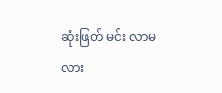ဆုံးဖြတ် မင်း လာမလား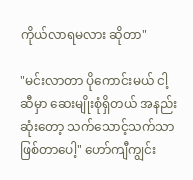ကိုယ်လာရမလား ဆိုတာ"

"မင်းလာတာ ပိုကောင်းမယ် ငါ့ဆီမှာ ဆေးမျိုးစုံရှိတယ် အနည်းဆုံးတော့ သက်သောင့်သက်သာ ဖြစ်တာပေါ့" ဟော်ကျီကျွင်း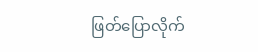ဖြတ်ပြောလိုက်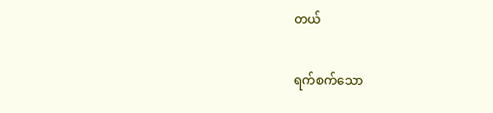တယ်

ရက်စက်သော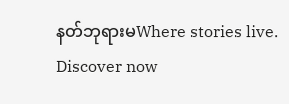နတ်ဘုရားမWhere stories live. Discover now